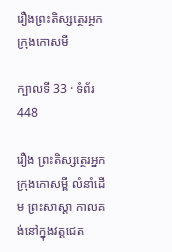រឿងព្រះតិស្សត្ថេរអ្ថកក្រុងកោសមី

ក្បាលទី 33 · ទំព័រ 448

រឿង ព្រះតិស្សត្ថេរអ្នកក្រុងកោសម្ពី លំនាំដើម ព្រះសាស្តា កាលគង់នៅក្នុងវត្តជេត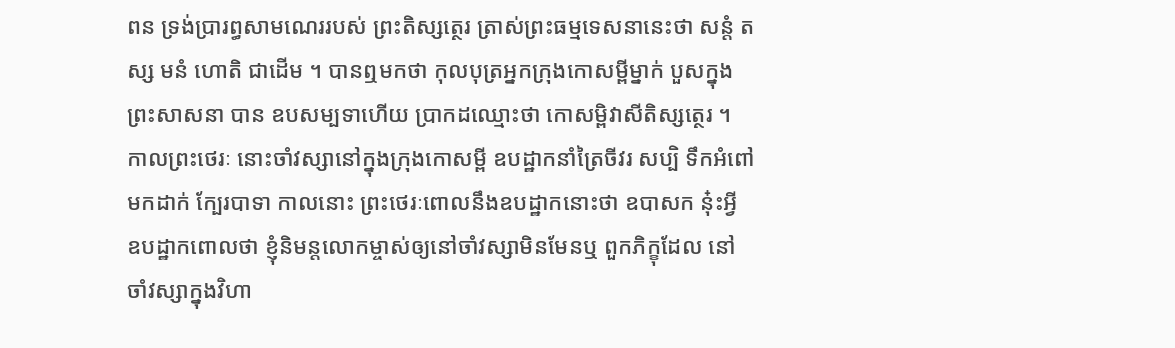ពន ទ្រង់ប្រារព្ធសាមណេររបស់ ព្រះតិស្សត្ថេរ ត្រាស់ព្រះធម្មទេសនានេះថា សន្តំ តស្ស មនំ ហោតិ ជាដើម ។ បានឮមកថា កុលបុត្រអ្នកក្រុងកោសម្ពីម្នាក់ បួសក្នុងព្រះសាសនា បាន ឧបសម្បទាហើយ ប្រាកដឈ្មោះថា កោសម្ពិវាសីតិស្សត្ថេរ ។ កាលព្រះថេរៈ នោះចាំវស្សានៅក្នុងក្រុងកោសម្ពី ឧបដ្ឋាកនាំត្រៃចីវរ សប្បិ ទឹកអំពៅមកដាក់ ក្បែរបាទា កាលនោះ ព្រះថេរៈពោលនឹងឧបដ្ឋាកនោះថា ឧបាសក នុ៎ះអ្វី ឧបដ្ឋាកពោលថា ខ្ញុំនិមន្តលោកម្ចាស់ឲ្យនៅចាំវស្សាមិនមែនឬ ពួកភិក្ខុដែល នៅចាំវស្សាក្នុងវិហា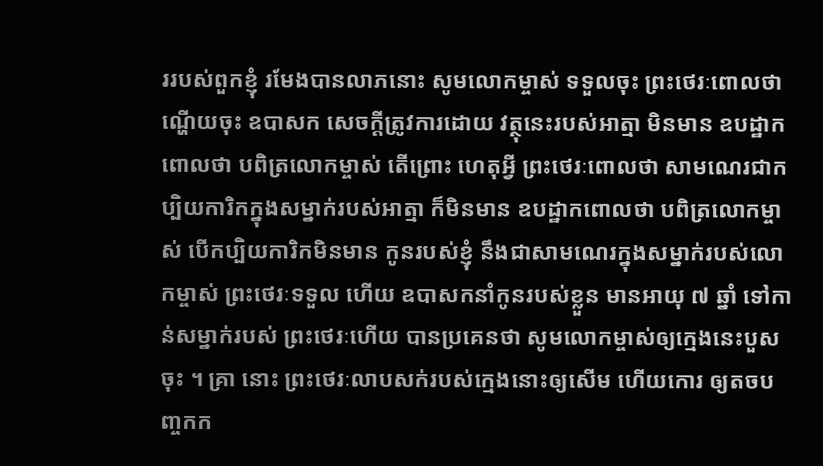ររបស់ពួកខ្ញុំ រមែងបានលាភនោះ សូមលោកម្ចាស់ ទទួលចុះ ព្រះថេរៈពោលថា ណ្ហើយចុះ ឧបាសក សេចក្តីត្រូវការដោយ វត្ថុនេះរបស់អាត្មា មិនមាន ឧបដ្ឋាកពោលថា បពិត្រលោកម្ចាស់ តើព្រោះ ហេតុអ្វី ព្រះថេរៈពោលថា សាមណេរជាកប្បិយការិកក្នុងសម្នាក់របស់អាត្មា ក៏មិនមាន ឧបដ្ឋាកពោលថា បពិត្រលោកម្ចាស់ បើកប្បិយការិកមិនមាន កូនរបស់ខ្ញុំ នឹងជាសាមណេរក្នុងសម្នាក់របស់លោកម្ចាស់ ព្រះថេរៈទទួល ហើយ ឧបាសកនាំកូនរបស់ខ្លួន មានអាយុ ៧ ឆ្នាំ ទៅកាន់សម្នាក់របស់ ព្រះថេរៈហើយ បានប្រគេនថា សូមលោកម្ចាស់ឲ្យក្មេងនេះបួសចុះ ។ គ្រា នោះ ព្រះថេរៈលាបសក់របស់ក្មេងនោះឲ្យសើម ហើយកោរ ឲ្យតចបញ្ចកក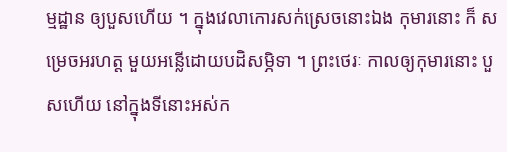ម្មដ្ឋាន ឲ្យបួសហើយ ។ ក្នុងវេលាកោរសក់ស្រេចនោះឯង កុមារនោះ ក៏ សម្រេចអរហត្ត មួយអន្លើដោយបដិសម្ភិទា ។ ព្រះថេរៈ កាលឲ្យកុមារនោះ បួសហើយ នៅក្នុងទីនោះអស់ក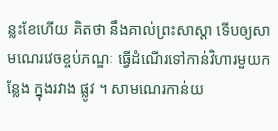ន្លះខែហើយ គិតថា នឹងគាល់ព្រះសាស្តា ទើបឲ្យសាមណេរវេចខ្ចប់ភណ្ឌៈ ធ្វើដំណើរទៅកាន់វិហារមួយកន្លែង ក្នុងរវាង ផ្លូវ ។ សាមណេរកាន់យ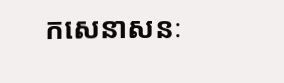កសេនាសនៈ